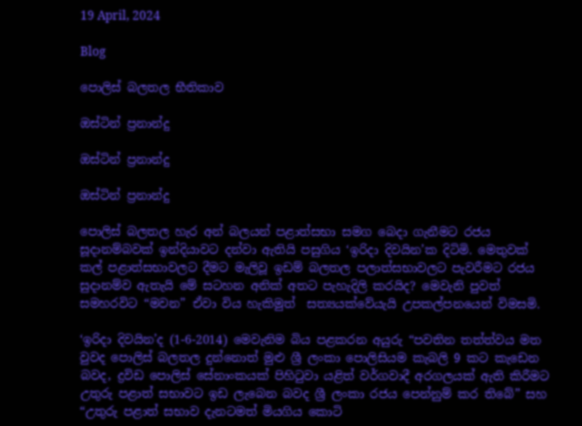19 April, 2024

Blog

පොලිස් බලතල භීතිකාව

ඔස්ටින් ප්‍රනාන්දු

ඔස්ටින් ප්‍රනාන්දු

ඔස්ටින් ප්‍රනාන්දු

පොලිස් බලතල හැර අන් බලයන් පළාත්සභා සමග බෙදා ගැනීමට රජය සූදානම්බවක් ඉන්දියාවට දන්වා ඇතියි පසුගිය ‘ඉරිදා දිවයින’ක දිටිමි. මෙතුවක් කල් පළාත්සභාවලට දීමට මැලිවූ ඉඩම් බලතල පලාත්සභාවලට පැවරීමට රජය සුදානම්ව ඇතැයි මේ සටහන අනික් අතට පැහැදිලි කරයිද? මෙවැනි පුවත් සමහරවිට “මවන” ඒවා විය හැකිමුත්  සත්‍යයක්වේයැයි උපකල්පනයෙන් විමසමි.

‘ඉරිදා දිවයින’ද (1-6-2014) මෙවැනිම බිය පළකරන අයුරු “පවතින තත්ත්වය මත වුවද පොලිස්‌ බලතල දුන්නොත් මුළු ශ්‍රී ලංකා පොලිසියම කැබලි 9 කට කැඩෙන බවද, ද්‍රවිඩ පොලිස්‌ සේනාංකයක්‌ පිහිටුවා යළිත් වර්ගවාදී අරගලයක්‌ ඇති කිරීමට උතුරු පළාත් සභාවට ඉඩ ලැබෙන බවද ශ්‍රී ලංකා රජය පෙන්නුම් කර තිබේ” සහ “උතුරු පළාත් සභාව දැනටමත් මියගිය කොටි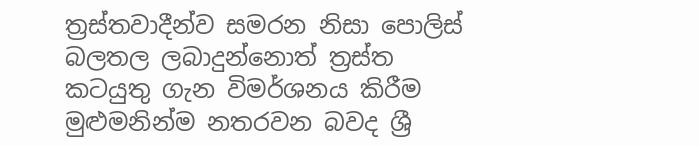ත්‍රස්‌තවාදීන්ව සමරන නිසා පොලිස්‌ බලතල ලබාදුන්නොත් ත්‍රස්‌ත කටයුතු ගැන විමර්ශනය කිරීම මුළුමනින්ම නතරවන බවද ශ්‍රී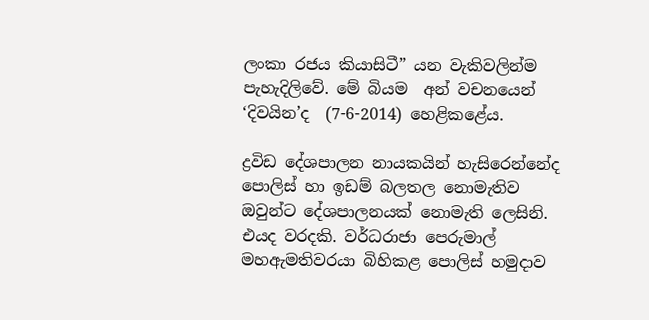ලංකා රජය කියාසිටී” යන වැකිවලින්ම පැහැදිලිවේ. මේ බියම  අන් වචනයෙන් ‘දිවයින’ද  (7-6-2014) හෙළිකළේය.

ද්‍රවිඩ දේශපාලන නායකයින් හැසිරෙන්නේද පොලිස් හා ඉඩම් බලතල නොමැතිව ඔවුන්ට දේශපාලනයක් නොමැති ලෙසිනි. එයද වරදකි. වර්ධරාජා පෙරුමාල් මහඇමතිවරයා බිහිකළ පොලිස් හමුදාව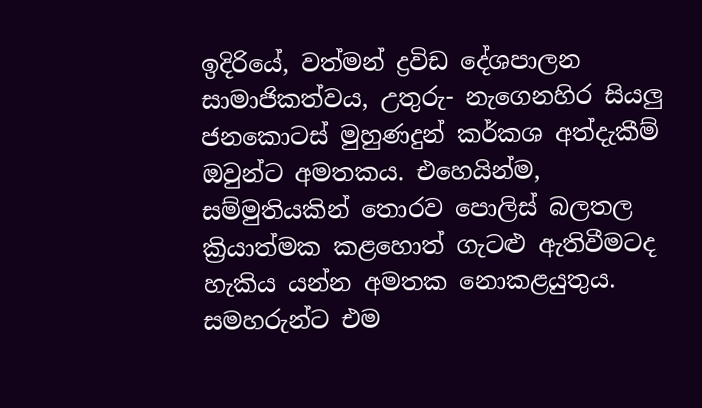ඉදිරියේ, වත්මන් ද්‍රවිඩ දේශපාලන සාමාජිකත්වය, උතුරු- නැගෙනහිර සියලු ජනකොටස් මුහුණදුන් කර්කශ අත්දැකීම් ඔවුන්ට අමතකය. එහෙයින්ම, සම්මුතියකින් තොරව පොලිස් බලතල ක්‍රියාත්මක කළහොත් ගැටළු ඇතිවීමටද හැකිය යන්න අමතක නොකළයුතුය. සමහරුන්ට එම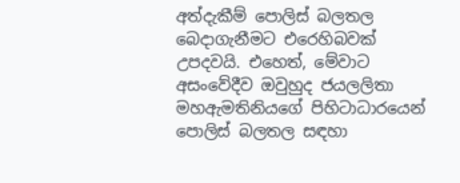අත්දැකීම් පොලිස් බලතල බෙදාගැනීමට එරෙහිබවක් උපදවයි. එහෙත්, මේවාට අසංවේදීව ඔවුහුද ජයලලිතා මහඇමතිනියගේ පිහිටාධාරයෙන් පොලිස් බලතල සඳහා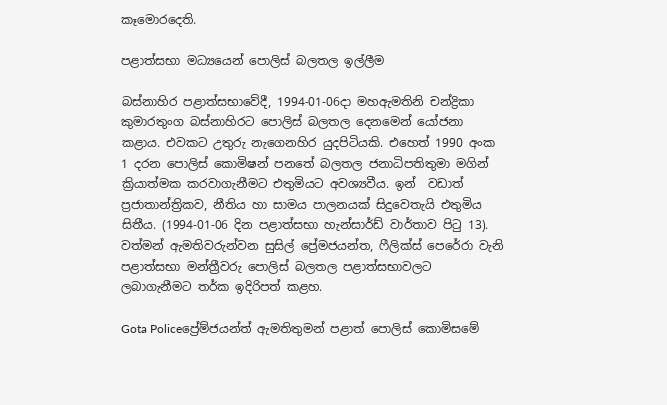කෑමොරදෙති.

පළාත්සභා මධ්‍යයෙන් පොලිස් බලතල ඉල්ලීම

බස්නාහිර පළාත්සභාවේදී, 1994-01-06දා මහඇමතිනි චන්ද්‍රිකා කුමාරතුංග බස්නාහිරට පොලිස් බලතල දෙනමෙන් යෝජනා කළාය. එවකට උතුරු නැගෙනහිර යුදපිටියකි. එහෙත් 1990 අංක 1 දරන පොලිස් කොමිෂන් පනතේ බලතල ජනාධිපතිතුමා මගින් ක්‍රියාත්මක කරවාගැනීමට එතුමියට අවශ්‍යවීය. ඉන්  වඩාත් ප්‍රජාතාන්ත්‍රිකව, නීතිය හා සාමය පාලනයක් සිදුවෙතැයි එතුමිය සිතීය. (1994-01-06 දින පළාත්සභා හැන්සාර්ඩ් වාර්තාව පිටු 13). වත්මන් ඇමතිවරුන්වන සුසිල් ප්‍රේමජයන්ත, ෆීලික්ස් පෙරේරා වැනි පළාත්සභා මන්ත්‍රීවරු පොලිස් බලතල පළාත්සභාවලට ලබාගැනීමට තර්ක ඉදිරිපත් කළහ.

Gota Policeප්‍රේම්ජයන්ත් ඇමතිතුමන් පළාත් පොලිස් කොමිසමේ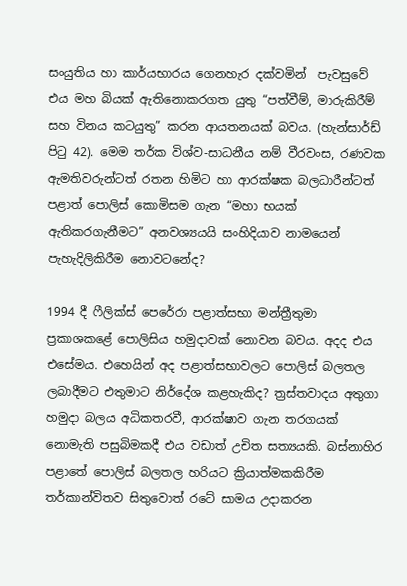සංයුතිය හා කාර්යභාරය ගෙනහැර දක්වමින්  පැවසුවේ එය මහ බියක් ඇතිනොකරගත යුතු “පත්වීම්, මාරුකිරීම් සහ විනය කටයුතු” කරන ආයතනයක් බවය. (හැන්සාර්ඩ් පිටු 42). මෙම තර්ක විශ්ව-සාධනීය නම් වීරවංස, රණවක ඇමතිවරුන්ටත් රතන හිමිට හා ආරක්ෂක බලධාරීන්ටත් පළාත් පොලිස් කොමිසම ගැන “මහා භයක් ඇතිකරගැනීමට” අනවශ්‍යයයි සංහිදියාව නාමයෙන් පැහැදිලිකිරීම නොවටනේද?

1994 දී ෆීලික්ස් පෙරේරා පළාත්සභා මන්ත්‍රීතුමා ප්‍රකාශකළේ පොලිසිය හමුදාවක් නොවන බවය. අදද එය එසේමය. එහෙයින් අද පළාත්සභාවලට පොලිස් බලතල ලබාදීමට එතුමාට නිර්දේශ කළහැකිද? ත්‍රස්තවාදය අතුගා හමුදා බලය අධිකතරවී, ආරක්ෂාව ගැන තරගයක් නොමැති පසුබිමකදී එය වඩාත් උචිත සත්‍යයකි. බස්නාහිර පළාතේ පොලිස් බලතල හරියට ක්‍රියාත්මකකිරීම තර්කාන්විතව සිතුවොත් රටේ සාමය උදාකරන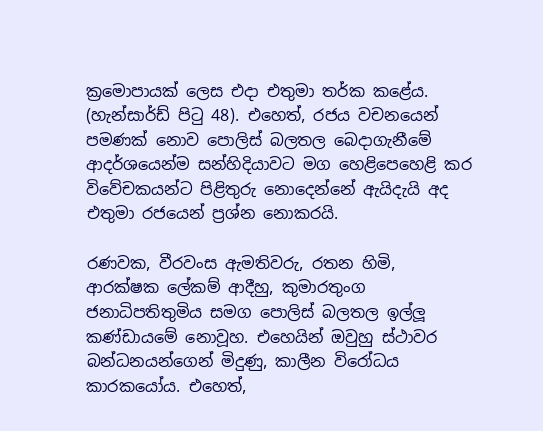ක්‍රමොපායක් ලෙස එදා එතුමා තර්ක කළේය. (හැන්සාර්ඩ් පිටු 48). එහෙත්, රජය වචනයෙන් පමණක් නොව පොලිස් බලතල බෙදාගැනීමේ ආදර්ශයෙන්ම සන්හිදියාවට මග හෙළිපෙහෙළි කර විවේචකයන්ට පිළිතුරු නොදෙන්නේ ඇයිදැයි අද එතුමා රජයෙන් ප්‍රශ්න නොකරයි.

රණවක, වීරවංස ඇමතිවරු, රතන හිමි, ආරක්ෂක ලේකම් ආදීහු, කුමාරතුංග ජනාධිපතිතුමිය සමග පොලිස් බලතල ඉල්ලූ කණ්ඩායමේ නොවූහ. එහෙයින් ඔවුහු ස්ථාවර බන්ධනයන්ගෙන් මිදුණු, කාලීන විරෝධය කාරකයෝය. එහෙත්,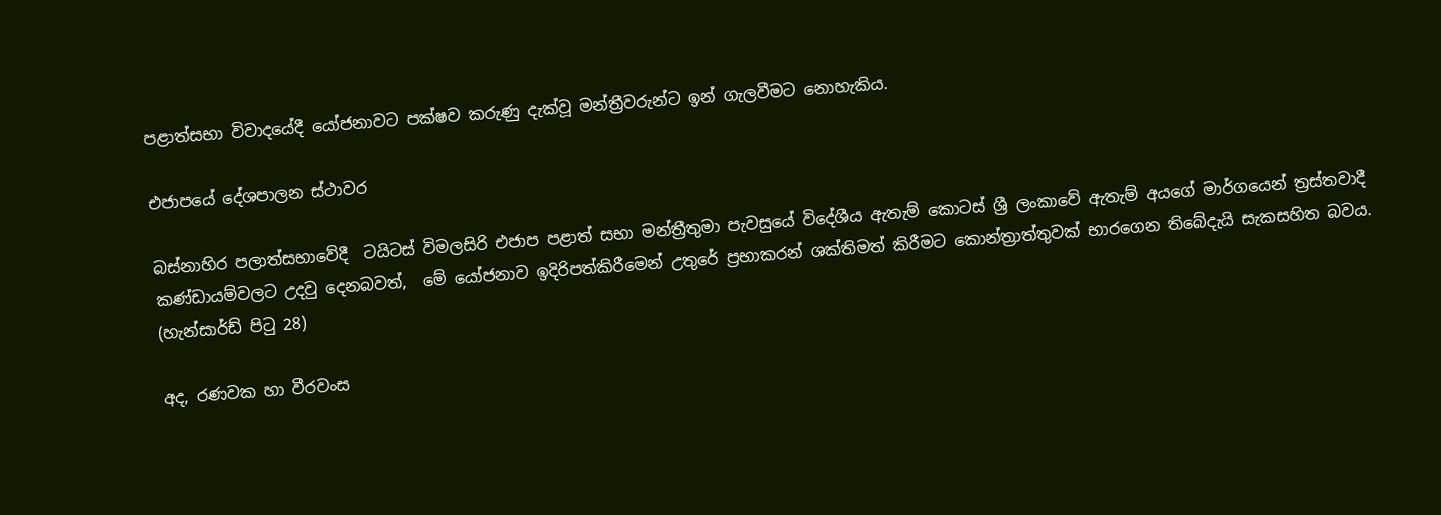පළාත්සභා විවාදයේදී යෝජනාවට පක්ෂව කරුණු දැක්වූ මන්ත්‍රීවරුන්ට ඉන් ගැලවීමට නොහැකිය.

එජාපයේ දේශපාලන ස්ථාවර

බස්නාහිර පලාත්සභාවේදී  ටයිටස් විමලසිරි එජාප පළාත් සභා මන්ත්‍රීතුමා පැවසුයේ විදේශීය ඇතැම් කොටස් ශ්‍රී ලංකාවේ ඇතැම් අයගේ මාර්ගයෙන් ත්‍රස්තවාදී කණ්ඩායම්වලට උදවු දෙනබවත්,  මේ යෝජනාව ඉදිරිපත්කිරීමෙන් උතුරේ ප්‍රභාකරන් ශක්තිමත් කිරීමට කොන්ත්‍රාත්තුවක් භාරගෙන තිබේදැයි සැකසහිත බවය. (හැන්සාර්ඩ් පිටු 28)

අද, රණවක හා වීරවංස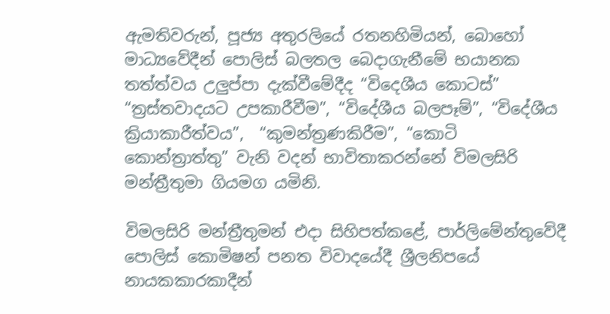ඇමතිවරුන්, පූජ්‍ය අතුරලියේ රතනහිමියන්, බොහෝ මාධ්‍යවේදීන් පොලිස් බලතල බෙදාගැනීමේ භයානක තත්ත්වය උලුප්පා දැක්වීමේදීද “විදෙශීය කොටස්” “ත්‍රස්තවාදයට උපකාරීවීම”, “විදේශීය බලපෑම්”, “විදේශීය ක්‍රියාකාරීත්වය”,  “කුමන්ත්‍රණකිරීම”, “කොටි කොන්ත්‍රාත්තු” වැනි වදන් භාවිතාකරන්නේ විමලසිරි මන්ත්‍රීතුමා ගියමග යමිනි.

විමලසිරි මන්ත්‍රීතුමන් එදා සිහිපත්කළේ, පාර්ලිමේන්තුවේදී පොලිස් කොමිෂන් පනත විවාදයේදී ශ්‍රීලනිපයේ නායකකාරකාදීන්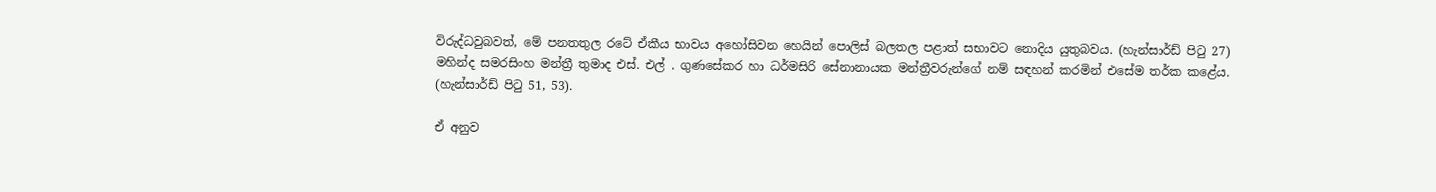විරුද්ධවුබවත්, මේ පනතතුල රටේ ඒකීය භාවය අහෝසිවන හෙයින් පොලිස් බලතල පළාත් සභාවට නොදිය යුතුබවය. (හැන්සාර්ඩ් පිටු 27) මහින්ද සමරසිංහ මන්ත්‍රී තුමාද එස්. එල් . ගුණසේකර හා ධර්මසිරි සේනානායක මන්ත්‍රීවරුන්ගේ නම් සඳහන් කරමින් එසේම තර්ක කළේය. (හැන්සාර්ඩ් පිටු 51, 53).

ඒ අනුව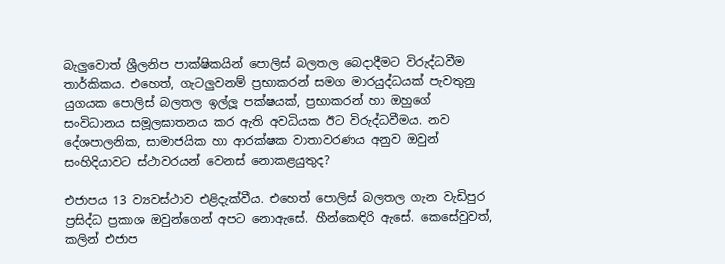බැලුවොත් ශ්‍රීලනිප පාක්ෂිකයින් පොලිස් බලතල බෙදාදීමට විරුද්ධවීම තාර්කිකය. එහෙත්, ගැටලුවනම් ප්‍රභාකරන් සමග මාරයුද්ධයක් පැවතුනු යුගයක පොලිස් බලතල ඉල්ලූ පක්ෂයක්, ප්‍රභාකරන් හා ඔහුගේ සංවිධානය සමූලඝාතනය කර ඇති අවධියක ඊට විරුද්ධවීමය. නව දේශපාලනික, සාමාජයික හා ආරක්ෂක වාතාවරණය අනුව ඔවුන් සංහිදියාවට ස්ථාවරයන් වෙනස් නොකළයුතුද?

එජාපය 13 ව්‍යවස්ථාව එළිදැක්වීය. එහෙත් පොලිස් බලතල ගැන වැඩිපුර ප්‍රසිද්ධ ප්‍රකාශ ඔවුන්ගෙන් අපට නොඇසේ. හීන්කෙඳිරි ඇසේ. කෙසේවුවත්, කලින් එජාප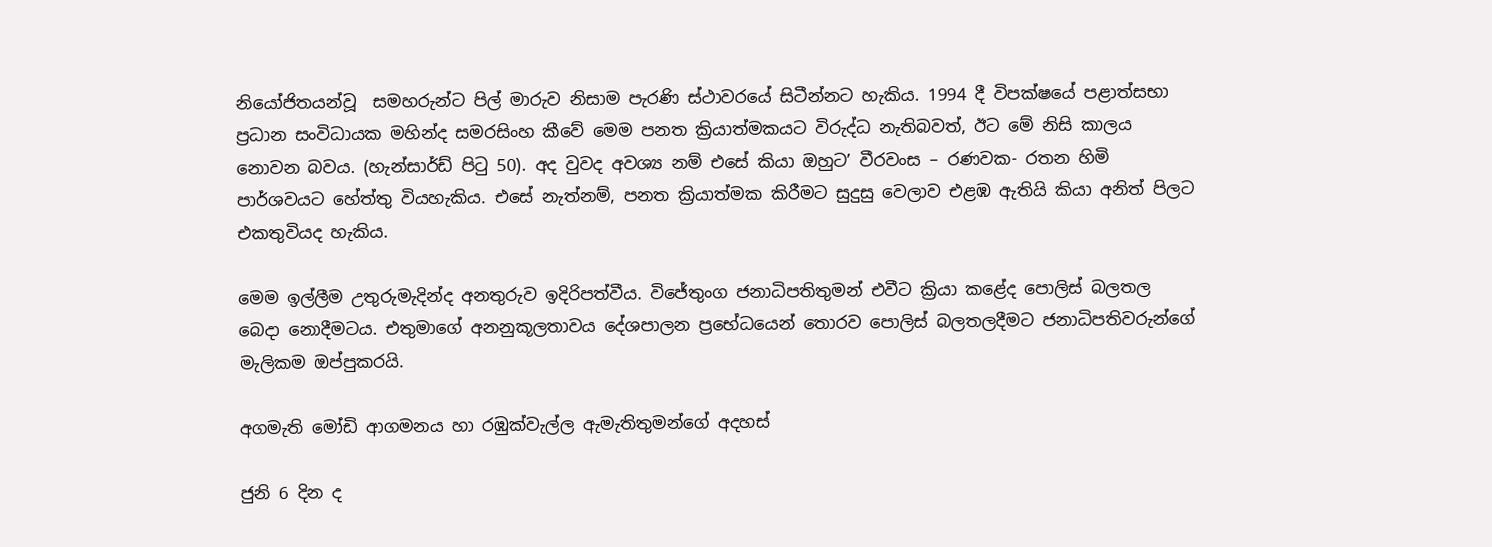නියෝජිතයන්වූ  සමහරුන්ට පිල් මාරුව නිසාම පැරණි ස්ථාවරයේ සිටීන්නට හැකිය. 1994 දී විපක්ෂයේ පළාත්සභා ප්‍රධාන සංවිධායක මහින්ද සමරසිංහ කීවේ මෙම පනත ක්‍රියාත්මකයට විරුද්ධ නැතිබවත්, ඊට මේ නිසි කාලය නොවන බවය. (හැන්සාර්ඩ් පිටු 50). අද වුවද අවශ්‍ය නම් එසේ කියා ඔහුට’ වීරවංස – රණවක- රතන හිමි පාර්ශවයට හේත්තු වියහැකිය. එසේ නැත්නම්, පනත ක්‍රියාත්මක කිරීමට සුදුසු වෙලාව එළඹ ඇතියි කියා අනිත් පිලට එකතුවියද හැකිය.

මෙම ඉල්ලීම උතුරුමැදින්ද අනතුරුව ඉදිරිපත්වීය. විජේතුංග ජනාධිපතිතුමන් එවීට ක්‍රියා කළේද පොලිස් බලතල බෙදා නොදීමටය. එතුමාගේ අනනුකූලතාවය දේශපාලන ප්‍රභේධයෙන් තොරව පොලිස් බලතලදීමට ජනාධිපතිවරුන්ගේ මැලිකම ඔප්පුකරයි.

අගමැති මෝඩි ආගමනය හා රඹුක්වැල්ල ඇමැතිතුමන්ගේ අදහස්

ජුනි 6 දින ද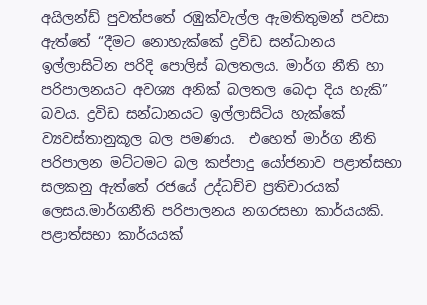අයිලන්ඩ් පුවත්පතේ රඹුක්වැල්ල ඇමතිතුමන් පවසා ඇත්තේ “දීමට නොහැක්කේ ද්‍රවිඩ සන්ධානය ඉල්ලාසිටින පරිදි පොලිස් බලතලය. මාර්ග නීති හා පරිපාලනයට අවශ්‍ය අනික් බලතල බෙදා දිය හැකි” බවය. ද්‍රවිඩ සන්ධානයට ඉල්ලාසිටිය හැක්කේ ව්‍යවස්තානුකූල බල පමණය.  එහෙත් මාර්ග නීති පරිපාලන මට්ටමට බල කප්පාදු යෝජනාව පළාත්සභා සලකනු ඇත්තේ රජයේ උද්ධච්ච ප්‍රතිචාරයක් ලෙසය.මාර්ගනීති පරිපාලනය නගරසභා කාර්යයකි. පළාත්සභා කාර්යයක්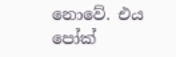නොවේ. එය පෝක්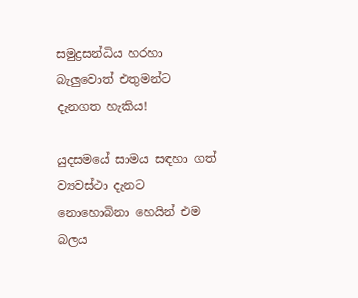සමුද්‍රසන්ධිය හරහා බැලුවොත් එතුමන්ට දැනගත හැකිය!

යුදසමයේ සාමය සඳහා ගත්  ව්‍යවස්ථා දැනට නොහොබිනා හෙයින් එම බලය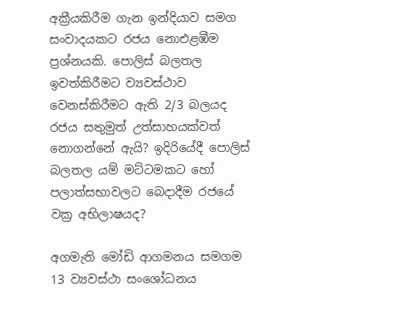අක්‍රීයකිරීම ගැන ඉන්දියාව සමග සංවාදයකට රජය නොඑළඹීම ප්‍රශ්නයකි. පොලිස් බලතල ඉවත්කිරීමට ව්‍යවස්ථාව වෙනස්කිරීමට ඇති 2/3 බලයද රජය සතුමුත් උත්සාහයක්වත් නොගන්නේ ඇයි? ඉදිරියේදී පොලිස් බලතල යම් මට්ටමකට හෝ පලාත්සභාවලට බෙදාදීම රජයේ වක්‍ර අභිලාෂයද?

අගමැති මෝඩි ආගමනය සමගම 13 ව්‍යවස්ථා සංශෝධනය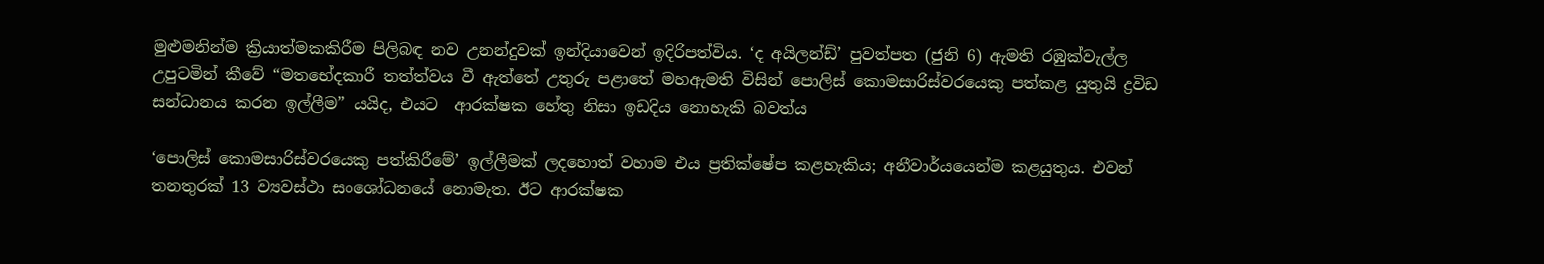මුළුමනින්ම ක්‍රියාත්මකකිරීම පිලිබඳ නව උනන්දුවක් ඉන්දියාවෙන් ඉදිරිපත්විය. ‘ද අයිලන්ඩ්’ පුවත්පත (ජුනි 6) ඇමති රඹුක්වැල්ල උපුටමින් කීවේ “මතභේදකාරී තත්ත්වය වී ඇත්තේ උතුරු පළාතේ මහඇමති විසින් පොලිස් කොමසාරිස්වරයෙකු පත්කළ යුතුයි ද්‍රවිඩ සන්ධානය කරන ඉල්ලීම” යයිද, එයට  ආරක්ෂක හේතු නිසා ඉඩදිය නොහැකි බවත්ය

‘පොලිස් කොමසාරිස්වරයෙකු පත්කිරීමේ’ ඉල්ලීමක් ලදහොත් වහාම එය ප්‍රතික්ෂේප කළහැකිය; අනීවාර්යයෙන්ම කළයුතුය. එවන් තනතුරක් 13 ව්‍යවස්ථා සංශෝධනයේ නොමැත. ඊට ආරක්ෂක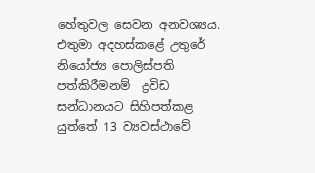හේතුවල සෙවන අනවශ්‍යය. එතුමා අදහස්කළේ උතුරේ නියෝජ්‍ය පොලිස්පති පත්කිරීමනම්  ද්‍රවිඩ සන්ධානයට සිහිපත්කළ යුත්තේ 13 ව්‍යවස්ථාවේ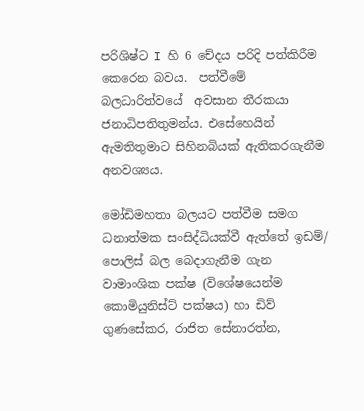පරිශිෂ්ට I හි 6 චේදය පරිදි පත්කිරීම කෙරෙන බවය.  පත්වීමේ බලධාරිත්වයේ  අවසාන තීරකයා ජනාධිපතිතුමන්ය. එසේහෙයින්  ඇමතිතුමාට සිහිනබියක් ඇතිකරගැනීම අනවශ්‍යය.

මෝඩිමහතා බලයට පත්වීම සමග ධනාත්මක සංසිද්ධියක්වී ඇත්තේ ඉඩම්/ පොලිස් බල බෙදාගැනීම ගැන වාමාංශික පක්ෂ (විශේෂයෙන්ම කොමියුනිස්ට් පක්ෂය) හා ඩිව් ගුණසේකර, රාජිත සේනාරත්න,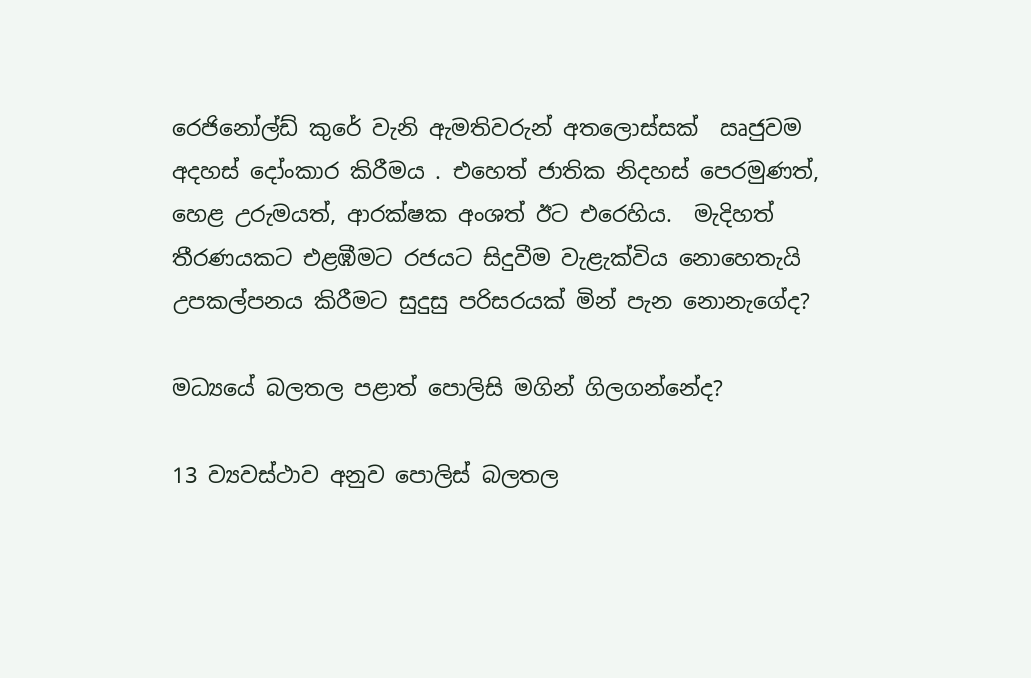රෙජිනෝල්ඩ් කුරේ වැනි ඇමතිවරුන් අතලොස්සක්  ඍජුවම අදහස් දෝංකාර කිරීමය . එහෙත් ජාතික නිදහස් පෙරමුණත්, හෙළ උරුමයත්, ආරක්ෂක අංශත් ඊට එරෙහිය.  මැදිහත් තීරණයකට එළඹීමට රජයට සිදුවීම වැළැක්විය නොහෙතැයි උපකල්පනය කිරීමට සුදුසු පරිසරයක් මින් පැන නොනැගේද?

මධ්‍යයේ බලතල පළාත් පොලිසි මගින් ගිලගන්නේද?

13 ව්‍යවස්ථාව අනුව පොලිස් බලතල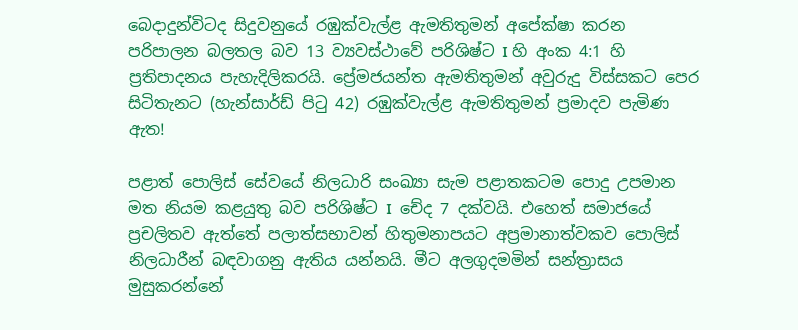බෙදාදුන්විටද සිදුවනුයේ රඹුක්වැල්ළ ඇමතිතුමන් අපේක්ෂා කරන පරිපාලන බලතල බව 13 ව්‍යවස්ථාවේ පරිශිෂ්ට I හි අංක 4:1 හි ප්‍රතිපාදනය පැහැදිලිකරයි. ප්‍රේමජයන්ත ඇමතිතුමන් අවුරුදු විස්සකට පෙර සිටිතැනට (හැන්සාර්ඩ් පිටු 42) රඹුක්වැල්ළ ඇමතිතුමන් ප්‍රමාදව පැමිණ ඇත!

පළාත් පොලිස් සේවයේ නිලධාරි සංඛ්‍යා සැම පළාතකටම පොදු උපමාන මත නියම කළයුතු බව පරිශිෂ්ට I  චේද 7 දක්වයි. එහෙත් සමාජයේ ප්‍රචලිතව ඇත්තේ පලාත්සභාවන් හිතුමනාපයට අප්‍රමානාත්වකව පොලිස් නිලධාරීන් බඳවාගනු ඇතිය යන්නයි. මීට අලගුදමමින් සන්ත්‍රාසය මුසුකරන්නේ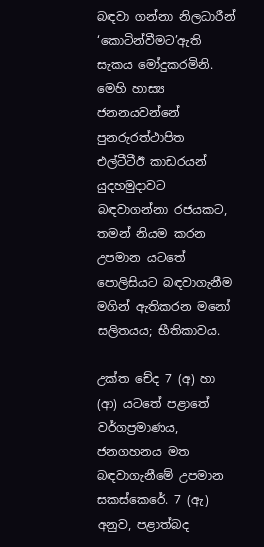බඳවා ගන්නා නිලධාරීන් ‘කොටින්වීමට’ඇති සැකය මෝදුකරමිනි. මෙහි හාස්‍ය ජනනයවන්නේ පුනරුරත්ථාපිත එල්ටීටීඊ කාඩරයන් යුදහමුදාවට බඳවාගන්නා රජයකට, තමන් නියම කරන උපමාන යටතේ පොලිසියට බඳවාගැනීම මගින් ඇතිකරන මනෝ සලිතයය; භීතිකාවය.

උක්ත චේද 7 (අ) හා (ආ) යටතේ පළාතේ වර්ගප්‍රමාණය, ජනගහනය මත බඳවාගැනීමේ උපමාන සකස්කෙරේ. 7 (ඇ) අනුව, පළාත්බද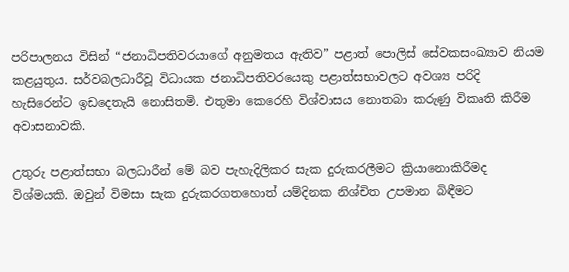පරිපාලනය විසින් “ජනාධිපතිවරයාගේ අනුමතය ඇතිව” පළාත් පොලිස් සේවකසංඛ්‍යාව නියම කළයුතුය. සර්වබලධාරීවූ විධායක ජනාධිපතිවරයෙකු පළාත්සභාවලට අවශ්‍ය පරිදි හැසිරෙන්ට ඉඩදෙතැයි නොසිතමි. එතුමා කෙරෙහි විශ්වාසය නොතබා කරුණු විකෘති කිරීම අවාසනාවකි.

උතුරු පළාත්සභා බලධාරීන් මේ බව පැහැදිලිකර සැක දුරුකරලීමට ක්‍රියානොකිරීමද විශ්මයකි. ඔවුන් විමසා සැක දුරුකරගතහොත් යම්දිනක නිශ්චිත උපමාන බිඳීමට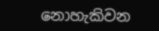නොහැකිවන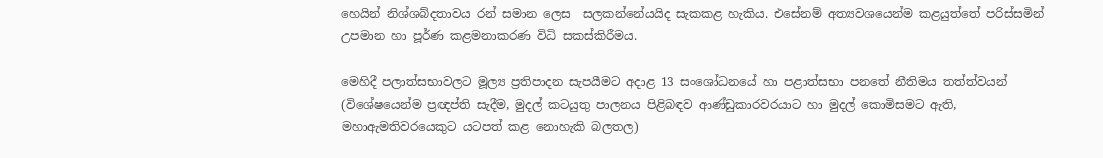හෙයින් නිශ්ශබ්දතාවය රන් සමාන ලෙස  සලකන්නේයයිද සැකකළ හැකිය. එසේනම් අත්‍යවශයෙන්ම කළයුත්තේ පරිස්සමින් උපමාන හා පූර්ණ කළමනාකරණ විධි සකස්කිරීමය.

මෙහිදී පලාත්සභාවලට මූල්‍ය ප්‍රතිපාදන සැපයීමට අදාළ 13 සංශෝධනයේ හා පළාත්සභා පනතේ නීතිමය තත්ත්වයන් (විශේෂයෙන්ම ප්‍රඥප්ති සැදීම, මුදල් කටයුතු පාලනය පිළිබඳව ආණ්ඩුකාරවරයාට හා මුදල් කොමිසමට ඇති, මහාඇමතිවරයෙකුට යටපත් කළ නොහැකි බලතල)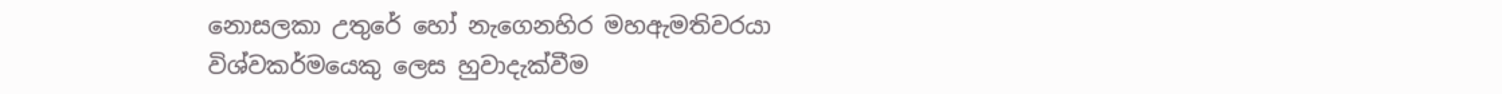නොසලකා උතුරේ හෝ නැගෙනහිර මහඇමතිවරයා විශ්වකර්මයෙකු ලෙස හුවාදැක්වීම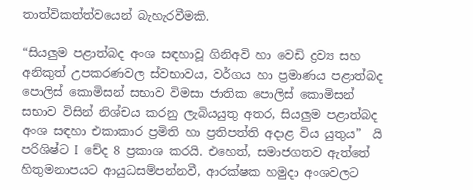තාත්විකත්ත්වයෙන් බැහැරවීමකි.

“සියලුම පළාත්බද අංශ සඳහාවූ ගිනිඅවි හා වෙඩි ද්‍රව්‍ය සහ අනිකුත් උපකරණවල ස්වභාවය, වර්ගය හා ප්‍රමාණය පළාත්බද පොලිස් කොමිසන් සභාව විමසා ජාතික පොලිස් කොමිසන් සභාව විසින් නිශ්චය කරනු ලැබියයුතු අතර, සියලුම පළාත්බද අංශ සඳහා එකාකාර ප්‍රමිති හා ප්‍රතිපත්ති අදාළ විය යුතුය”  යි පරිශිෂ්ට I  චේද 8 ප්‍රකාශ කරයි. එහෙත්, සමාජගතව ඇත්තේ හිතුමනාපයට ආයුධසම්පන්නවී, ආරක්ෂක හමුදා අංශවලට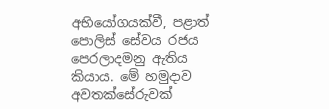අභියෝගයක්වී, පළාත් පොලිස් සේවය රජය පෙරලාදමනු ඇතිය කියාය. මේ හමුදාව අවතක්සේරුවක්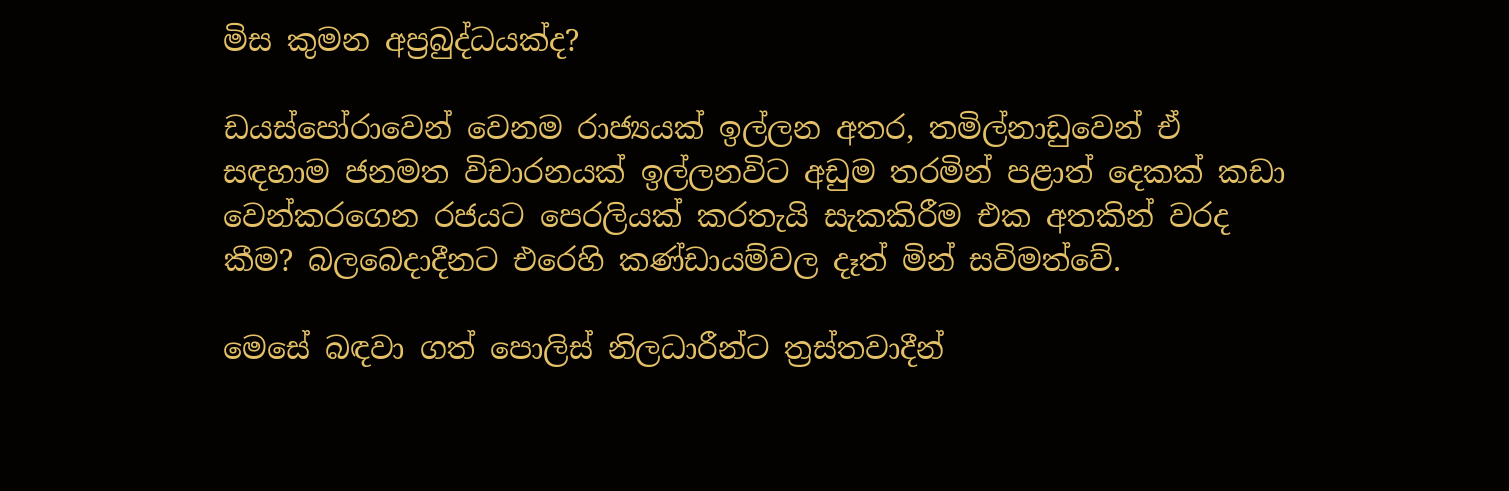මිස කුමන අප්‍රබුද්ධයක්ද?

ඩයස්පෝරාවෙන් වෙනම රාජ්‍යයක් ඉල්ලන අතර, තමිල්නාඩුවෙන් ඒ සඳහාම ජනමත විචාරනයක් ඉල්ලනවිට අඩුම තරමින් පළාත් දෙකක් කඩා වෙන්කරගෙන රජයට පෙරලියක් කරතැයි සැකකිරීම එක අතකින් වරද කීම? බලබෙදාදීනට එරෙහි කණ්ඩායම්වල දෑත් මින් සවිමත්වේ.

මෙසේ බඳවා ගත් පොලිස් නිලධාරීන්ට ත්‍රස්තවාදීන්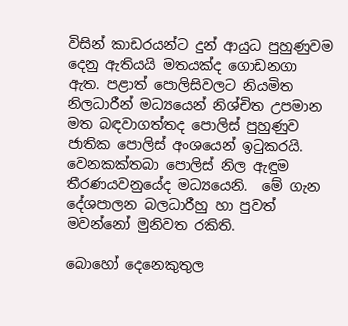විසින් කාඩරයන්ට දුන් ආයුධ පුහුණුවම දෙනු ඇතියයි මතයක්ද ගොඩනගා ඇත. පළාත් පොලිසිවලට නියමිත නිලධාරීන් මධ්‍යයෙන් නිශ්චිත උපමාන මත බඳවාගත්තද පොලිස් පුහුණුව ජාතික පොලිස් අංශයෙන් ඉටුකරයි.  වෙනකක්තබා පොලිස් නිල ඇඳුම තීරණයවනුයේද මධ්‍යයෙනි.  මේ ගැන දේශපාලන බලධාරීහු හා පුවත් මවන්නෝ මුනිවත රකිති.

බොහෝ දෙනෙකුතුල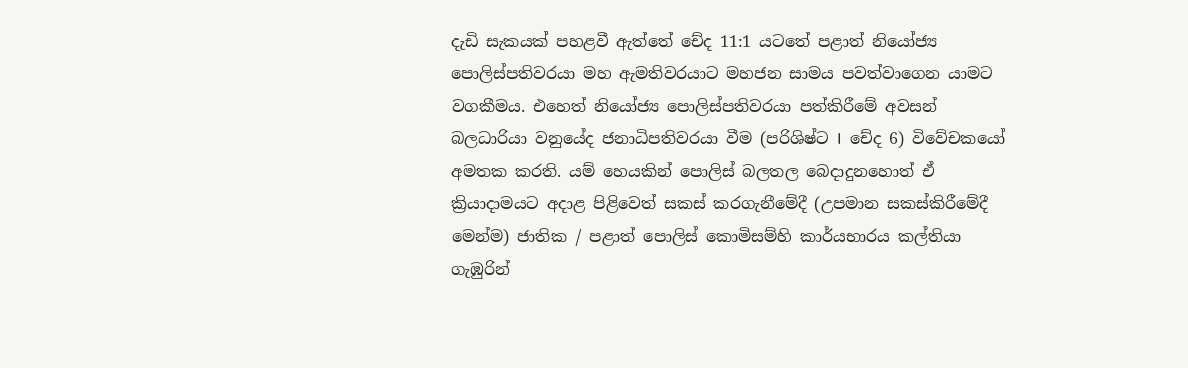දැඩි සැකයක් පහළවී ඇත්තේ චේද 11:1 යටතේ පළාත් නියෝජ්‍ය පොලිස්පතිවරයා මහ ඇමතිවරයාට මහජන සාමය පවත්වාගෙන යාමට වගකීමය. එහෙත් නියෝජ්‍ය පොලිස්පතිවරයා පත්කිරීමේ අවසන් බලධාරියා වනුයේද ජනාධිපතිවරයා වීම (පරිශිෂ්ට I  චේද 6) විවේචකයෝ අමතක කරති. යම් හෙයකින් පොලිස් බලතල බෙදාදුනහොත් ඒ ක්‍රියාදාමයට අදාළ පිළිවෙත් සකස් කරගැනීමේදී (උපමාන සකස්කිරීමේදී මෙන්ම) ජාතික / පළාත් පොලිස් කොමිසම්හි කාර්යභාරය කල්තියා ගැඹුරින්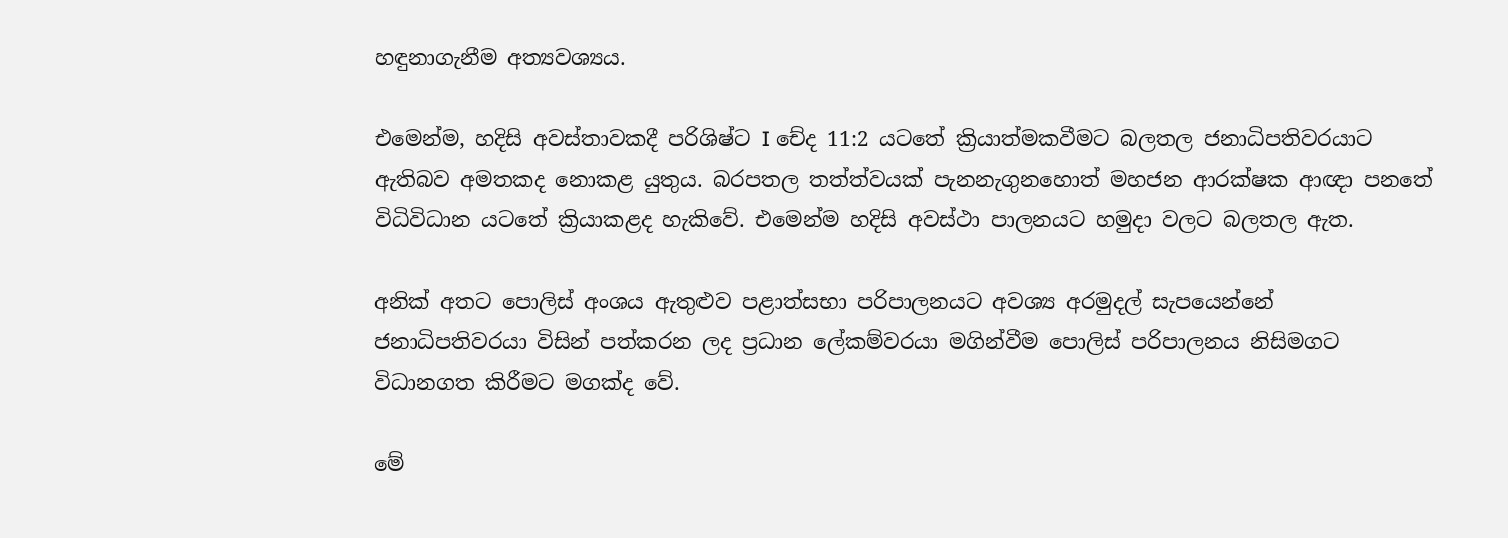හඳුනාගැනීම අත්‍යවශ්‍යය.

එමෙන්ම, හදිසි අවස්තාවකදී පරිශිෂ්ට I චේද 11:2 යටතේ ක්‍රියාත්මකවීමට බලතල ජනාධිපතිවරයාට ඇතිබව අමතකද නොකළ යුතුය. බරපතල තත්ත්වයක් පැනනැගුනහොත් මහජන ආරක්ෂක ආඥා පනතේ විධිවිධාන යටතේ ක්‍රියාකළද හැකිවේ. එමෙන්ම හදිසි අවස්ථා පාලනයට හමුදා වලට බලතල ඇත.

අනික් අතට පොලිස් අංශය ඇතුළුව පළාත්සභා පරිපාලනයට අවශ්‍ය අරමුදල් සැපයෙන්නේ ජනාධිපතිවරයා විසින් පත්කරන ලද ප්‍රධාන ලේකම්වරයා මගින්වීම පොලිස් පරිපාලනය නිසිමගට විධානගත කිරීමට මගක්ද වේ.

මේ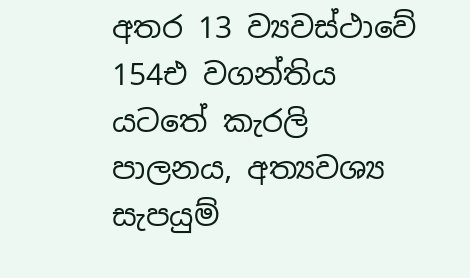අතර 13 ව්‍යවස්ථාවේ 154එ වගන්තිය යටතේ කැරලි පාලනය, අත්‍යවශ්‍ය සැපයුම්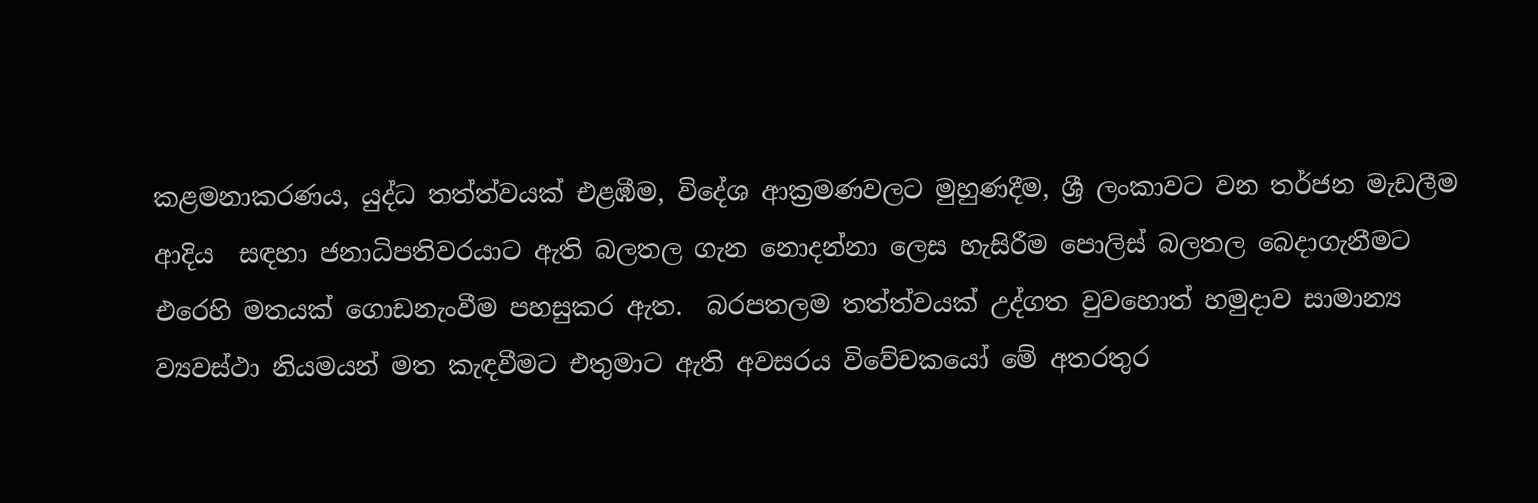කළමනාකරණය, යුද්ධ තත්ත්වයක් එළඹීම, විදේශ ආක්‍රමණවලට මුහුණදීම, ශ්‍රී ලංකාවට වන තර්ජන මැඩලීම ආදිය  සඳහා ජනාධිපතිවරයාට ඇති බලතල ගැන නොදන්නා ලෙස හැසිරීම පොලිස් බලතල බෙදාගැනීමට එරෙහි මතයක් ගොඩනැංවීම පහසුකර ඇත.  බරපතලම තත්ත්වයක් උද්ගත වුවහොත් හමුදාව සාමාන්‍ය ව්‍යවස්ථා නියමයන් මත කැඳවීමට එතුමාට ඇති අවසරය විවේචකයෝ මේ අතරතුර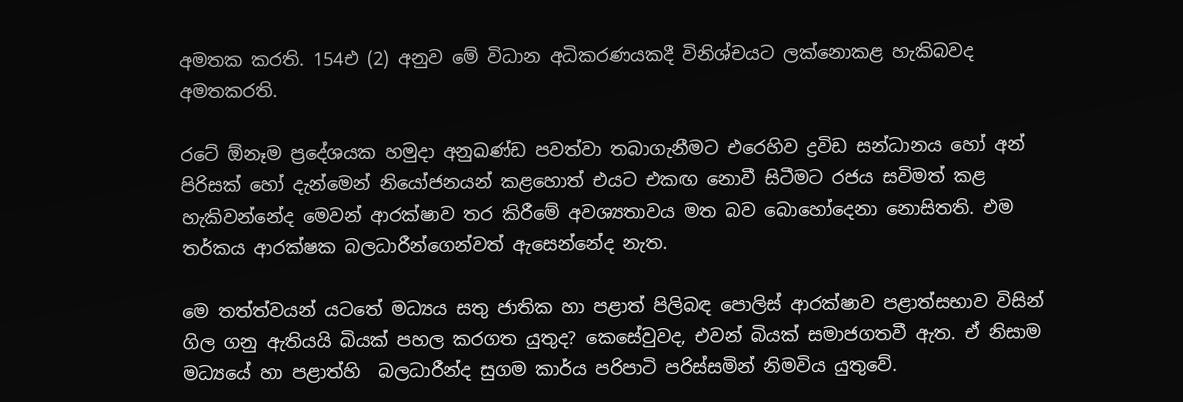අමතක කරති. 154එ (2) අනුව මේ විධාන අධිකරණයකදී විනිශ්චයට ලක්නොකළ හැකිබවද අමතකරති.

රටේ ඕනෑම ප්‍රදේශයක හමුදා අනුඛණ්ඩ පවත්වා තබාගැනීමට එරෙහිව ද්‍රවිඩ සන්ධානය හෝ අන් පිරිසක් හෝ දැන්මෙන් නියෝජනයන් කළහොත් එයට එකඟ නොවී සිටීමට රජය සවිමත් කළ හැකිවන්නේද මෙවන් ආරක්ෂාව තර කිරීමේ අවශ්‍යතාවය මත බව බොහෝදෙනා නොසිතති. එම තර්කය ආරක්ෂක බලධාරීන්ගෙන්වත් ඇසෙන්නේද නැත.

මෙ තත්ත්වයන් යටතේ මධ්‍යය සතු ජාතික හා පළාත් පිලිබඳ පොලිස් ආරක්ෂාව පළාත්සභාව විසින් ගිල ගනු ඇතියයි බියක් පහල කරගත යුතුද? කෙසේවුවද, එවන් බියක් සමාජගතවී ඇත. ඒ නිසාම මධ්‍යයේ හා පළාත්හි  බලධාරීන්ද සුගම කාර්ය පරිපාටි පරිස්සමින් නිමවිය යුතුවේ.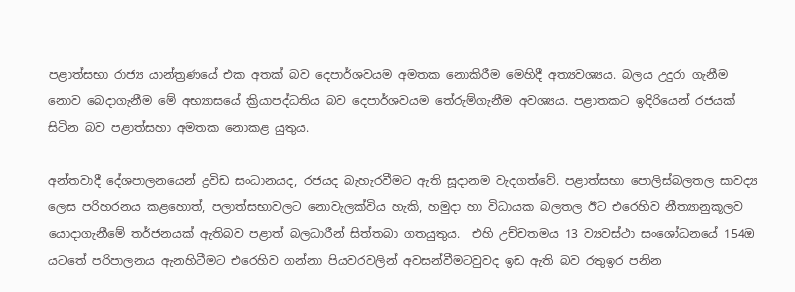පළාත්සභා රාජ්‍ය යාන්ත්‍රණයේ එක අතක් බව දෙපාර්ශවයම අමතක නොකිරීම මෙහිදී අත්‍යවශ්‍යය. බලය උදුරා ගැනීම නොව බෙදාගැනීම මේ අභ්‍යාසයේ ක්‍රියාපද්ධතිය බව දෙපාර්ශවයම තේරුම්ගැනීම අවශ්‍යය. පළාතකට ඉදිරියෙන් රජයක් සිටින බව පළාත්සහා අමතක නොකළ යුතුය.

අන්තවාදී දේශපාලනයෙන් ද්‍රවිඩ සංධානයද, රජයද බැහැරවීමට ඇති සූදානම වැදගත්වේ. පළාත්සභා පොලිස්බලතල සාවද්‍ය ලෙස පරිහරනය කළහොත්, පලාත්සභාවලට නොවැලක්විය හැකි, හමුදා හා විධායක බලතල ඊට එරෙහිව නීත්‍යානුකූලව යොදාගැනීමේ තර්ජනයක් ඇතිබව පළාත් බලධාරීන් සිත්තබා ගතයුතුය.  එහි උච්චතමය 13 ව්‍යවස්ථා සංශෝධනයේ 154ඔ යටතේ පරිපාලනය ඇනහිටීමට එරෙහිව ගන්නා පියවරවලින් අවසන්වීමටවුවද ඉඩ ඇති බව රතුඉර පනින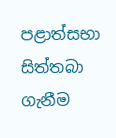පළාත්සභා සිත්තබා ගැනීම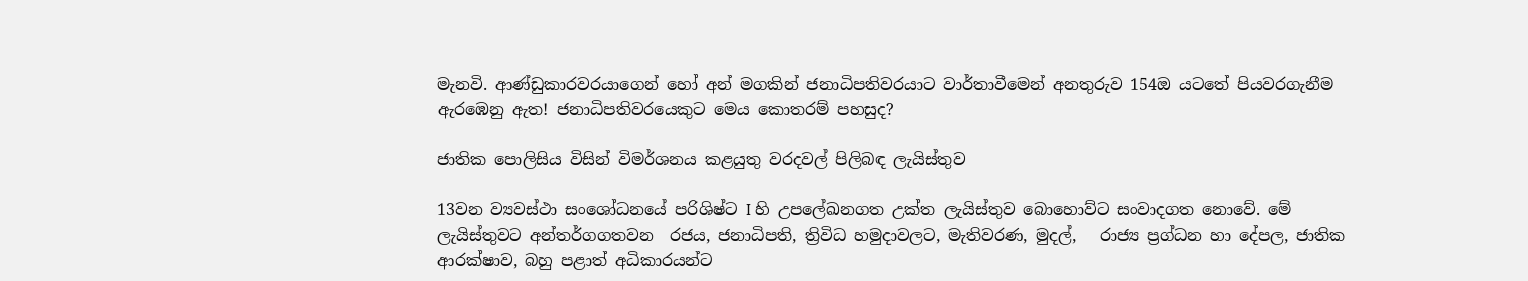මැනවි. ආණ්ඩුකාරවරයාගෙන් හෝ අන් මගකින් ජනාධිපතිවරයාට වාර්තාවීමෙන් අනතුරුව 154ඔ යටතේ පියවරගැනීම ඇරඹෙනු ඇත! ජනාධිපතිවරයෙකුට මෙය කොතරම් පහසුද?

ජාතික පොලිසිය විසින් විමර්ශනය කළයුතු වරදවල් පිලිබඳ ලැයිස්තුව

13වන ව්‍යවස්ථා සංශෝධනයේ පරිශිෂ්ට I හි උපලේඛනගත උක්ත ලැයිස්තුව බොහොව්ට සංවාදගත නොවේ. මේ ලැයිස්තුවට අන්තර්ගගතවන  රජය, ජනාධිපති, ත්‍රිවිධ හමුදාවලට, මැතිවරණ, මුදල්,   රාජ්‍ය ප්‍රග්ධන හා දේපල, ජාතික ආරක්ෂාව, බහු පළාත් අධිකාරයන්ට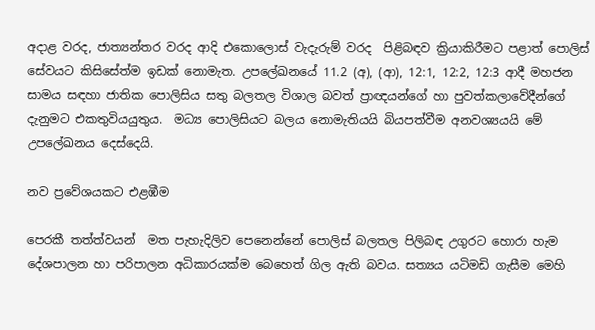අදාළ වරද, ජාත්‍යන්තර වරද ආදි එකොලොස් වැදැරුම් වරද  පිළිබඳව ක්‍රියාකිරීමට පළාත් පොලිස් සේවයට කිසිසේත්ම ඉඩක් නොමැත. උපලේඛනයේ 11.2 (අ), (ආ), 12:1, 12:2, 12:3 ආදී මහජන සාමය සඳහා ජාතික පොලිසිය සතු බලතල විශාල බවත් ප්‍රාඥයන්ගේ හා පුවත්කලාවේදීන්ගේ දැනුමට එකතුවියයුතුය.  මධ්‍ය පොලිසියට බලය නොමැතියයි බියපත්වීම අනවශ්‍යයයි මේ උපලේඛනය දෙස්දෙයි.

නව ප්‍රවේශයකට එළඹීම

පෙරකී තත්ත්වයන්  මත පැහැදිලිව පෙනෙන්නේ පොලිස් බලතල පිලිබඳ උගුරට හොරා හැම දේශපාලන හා පරිපාලන අධිකාරයක්ම බෙහෙත් ගිල ඇති බවය. සත්‍යය යටිමඩි ගැසීම මෙහි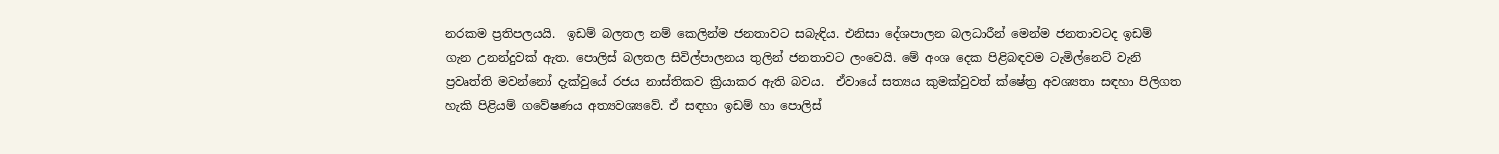නරකම ප්‍රතිපලයයි.  ඉඩම් බලතල නම් කෙලින්ම ජනතාවට සබැඳිය. එනිසා දේශපාලන බලධාරීන් මෙන්ම ජනතාවටද ඉඩම් ගැන උනන්දුවක් ඇත. පොලිස් බලතල සිවිල්පාලනය තුලින් ජනතාවට ලංවෙයි. මේ අංශ දෙක පිළිබඳවම ටැමිල්නෙට් වැනි ප්‍රවෘත්ති මවන්නෝ දැක්වුයේ රජය නාස්තිකව ක්‍රියාකර ඇති බවය.  ඒවායේ සත්‍යය කුමක්වුවත් ක්ෂේත්‍ර අවශ්‍යතා සඳහා පිලිගත හැකි පිළියම් ගවේෂණය අත්‍යවශ්‍යවේ. ඒ සඳහා ඉඩම් හා පොලිස්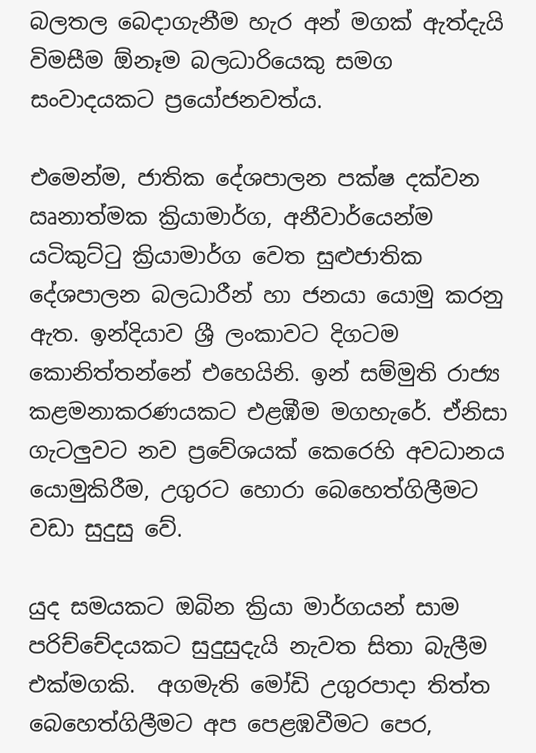බලතල බෙදාගැනීම හැර අන් මගක් ඇත්දැයි විමසීම ඕනෑම බලධාරියෙකු සමග සංවාදයකට ප්‍රයෝජනවත්ය.

එමෙන්ම, ජාතික දේශපාලන පක්ෂ දක්වන ඍනාත්මක ක්‍රියාමාර්ග, අනීවාර්යෙන්ම යටිකුට්ටු ක්‍රියාමාර්ග වෙත සුළුජාතික දේශපාලන බලධාරීන් හා ජනයා යොමු කරනු ඇත. ඉන්දියාව ශ්‍රී ලංකාවට දිගටම කොනිත්තන්නේ එහෙයිනි. ඉන් සම්මුති රාජ්‍ය කළමනාකරණයකට එළඹීම මගහැරේ. ඒනිසා ගැටලුවට නව ප්‍රවේශයක් කෙරෙහි අවධානය යොමුකිරීම, උගුරට හොරා බෙහෙත්ගිලීමට වඩා සුදුසු වේ.

යුද සමයකට ඔබින ක්‍රියා මාර්ගයන් සාම පරිච්චේදයකට සුදුසුදැයි නැවත සිතා බැලීම එක්මගකි.  අගමැති මෝඩි උගුරපාදා තිත්ත බෙහෙත්ගිලීමට අප පෙළඹවීමට පෙර,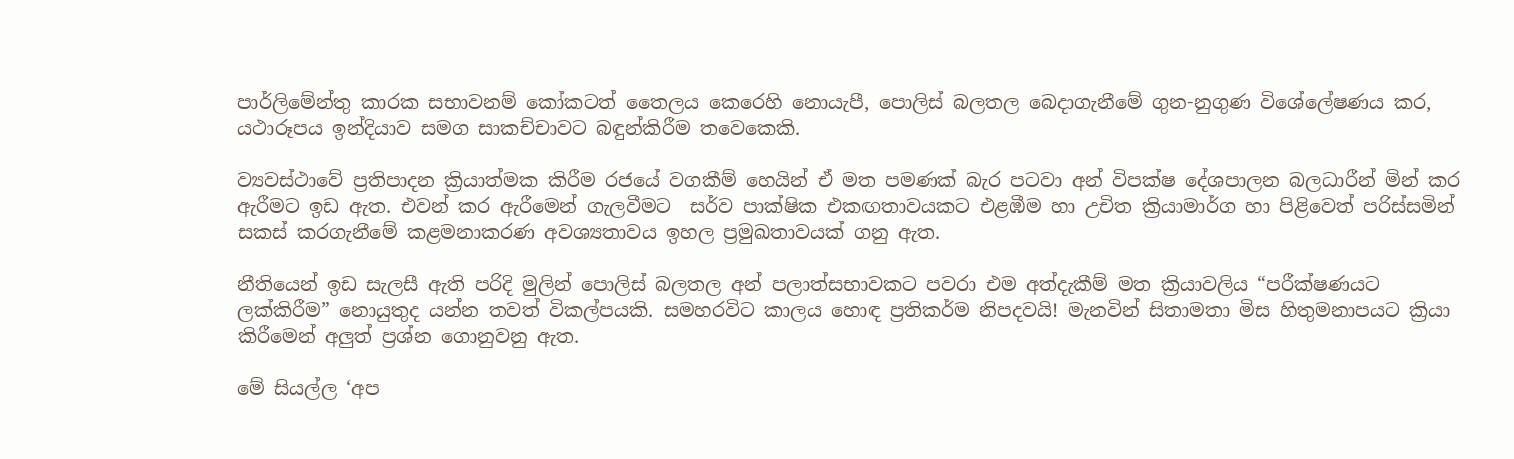පාර්ලිමේන්තු කාරක සභාවනම් කෝකටත් තෛලය කෙරෙහි නොයැපී, පොලිස් බලතල බෙදාගැනීමේ ගුන-නුගුණ විශේලේෂණය කර, යථාරූපය ඉන්දියාව සමග සාකච්චාවට බඳුන්කිරීම තවෙකෙකි.

ව්‍යවස්ථාවේ ප්‍රතිපාදන ක්‍රියාත්මක කිරීම රජයේ වගකීම් හෙයින් ඒ මත පමණක් බැර පටවා අන් විපක්ෂ දේශපාලන බලධාරීන් මින් කර ඇරීමට ඉඩ ඇත. එවන් කර ඇරීමෙන් ගැලවීමට  සර්ව පාක්ෂික එකඟතාවයකට එළඹීම හා උචිත ක්‍රියාමාර්ග හා පිළිවෙත් පරිස්සමින් සකස් කරගැනීමේ කළමනාකරණ අවශ්‍යතාවය ඉහල ප්‍රමුඛතාවයක් ගනු ඇත.

නීතියෙන් ඉඩ සැලසී ඇති පරිදි මුලින් පොලිස් බලතල අන් පලාත්සභාවකට පවරා එම අත්දැකීම් මත ක්‍රියාවලිය “පරීක්ෂණයට ලක්කිරීම” නොයුතුද යන්න තවත් විකල්පයකි. සමහරවිට කාලය හොඳ ප්‍රතිකර්ම නිපදවයි! මැනවින් සිතාමතා මිස හිතුමනාපයට ක්‍රියා කිරීමෙන් අලුත් ප්‍රශ්න ගොනුවනු ඇත.

මේ සියල්ල ‘අප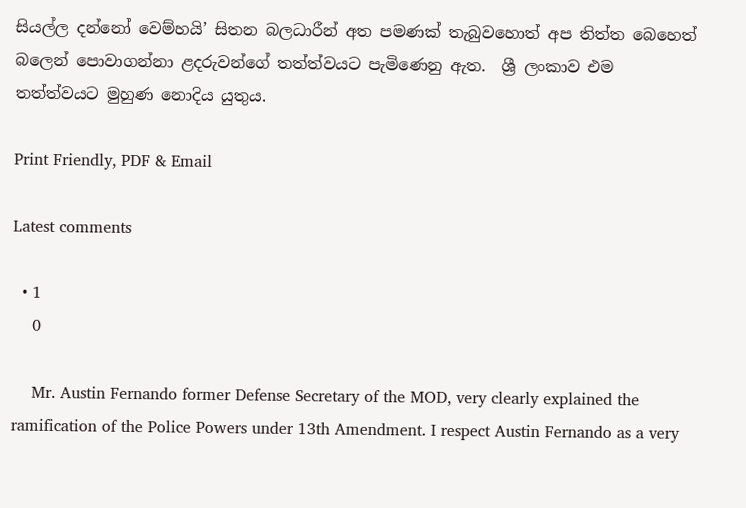සියල්ල දන්නෝ වෙම්හයි’ සිතන බලධාරීන් අත පමණක් තැබුවහොත් අප තිත්ත බෙහෙත්  බලෙන් පොවාගන්නා ළදරුවන්ගේ තත්ත්වයට පැමිණෙනු ඇත.  ශ්‍රී ලංකාව එම තත්ත්වයට මුහුණ නොදිය යුතුය.

Print Friendly, PDF & Email

Latest comments

  • 1
    0

    Mr. Austin Fernando former Defense Secretary of the MOD, very clearly explained the ramification of the Police Powers under 13th Amendment. I respect Austin Fernando as a very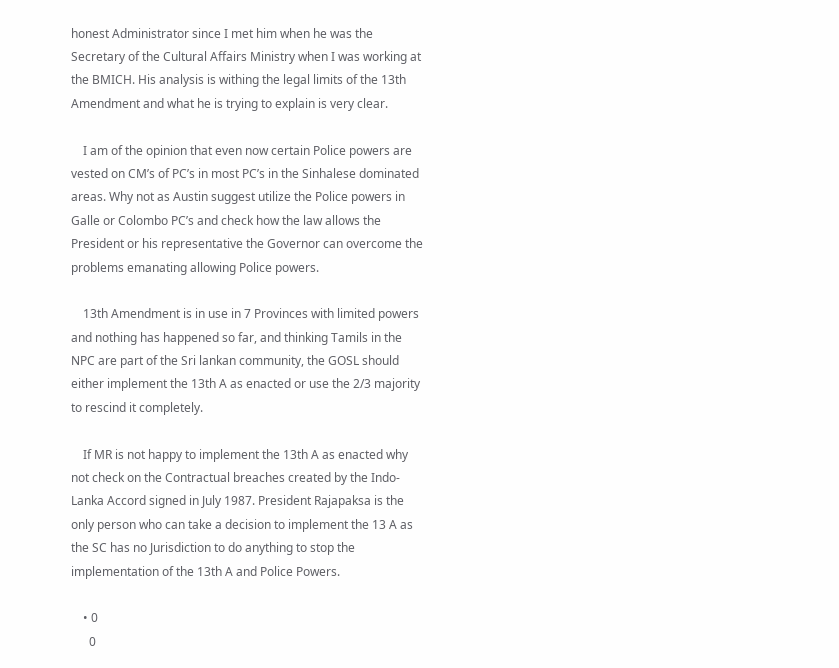honest Administrator since I met him when he was the Secretary of the Cultural Affairs Ministry when I was working at the BMICH. His analysis is withing the legal limits of the 13th Amendment and what he is trying to explain is very clear.

    I am of the opinion that even now certain Police powers are vested on CM’s of PC’s in most PC’s in the Sinhalese dominated areas. Why not as Austin suggest utilize the Police powers in Galle or Colombo PC’s and check how the law allows the President or his representative the Governor can overcome the problems emanating allowing Police powers.

    13th Amendment is in use in 7 Provinces with limited powers and nothing has happened so far, and thinking Tamils in the NPC are part of the Sri lankan community, the GOSL should either implement the 13th A as enacted or use the 2/3 majority to rescind it completely.

    If MR is not happy to implement the 13th A as enacted why not check on the Contractual breaches created by the Indo-Lanka Accord signed in July 1987. President Rajapaksa is the only person who can take a decision to implement the 13 A as the SC has no Jurisdiction to do anything to stop the implementation of the 13th A and Police Powers.

    • 0
      0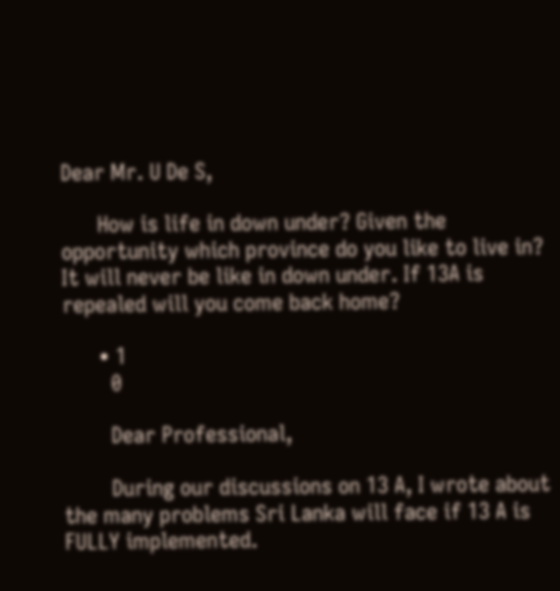Dear Mr. U De S,

      How is life in down under? Given the opportunity which province do you like to live in? It will never be like in down under. If 13A is repealed will you come back home?

      • 1
        0

        Dear Professional,

        During our discussions on 13 A, I wrote about the many problems Sri Lanka will face if 13 A is FULLY implemented.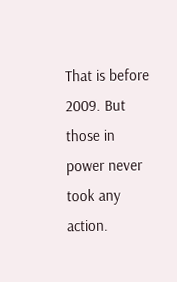That is before 2009. But those in power never took any action.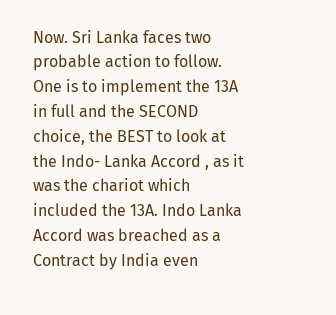Now. Sri Lanka faces two probable action to follow. One is to implement the 13A in full and the SECOND choice, the BEST to look at the Indo- Lanka Accord , as it was the chariot which included the 13A. Indo Lanka Accord was breached as a Contract by India even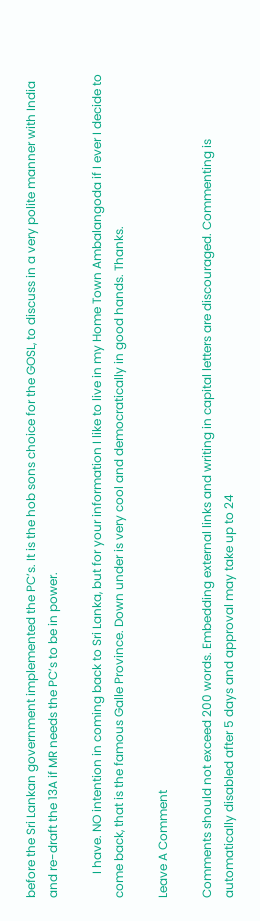before the Sri Lankan government implemented the PC’s. It is the hob sons choice for the GOSL, to discuss in a very polite manner with India and re-draft the 13A if MR needs the PC’s to be in power.

        I have. NO intention in coming back to Sri Lanka, but for your information I like to live in my Home Town Ambalangoda if I ever I decide to come back, that is the famous Galle Province. Down under is very cool and democratically in good hands. Thanks.

Leave A Comment

Comments should not exceed 200 words. Embedding external links and writing in capital letters are discouraged. Commenting is automatically disabled after 5 days and approval may take up to 24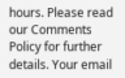hours. Please read our Comments Policy for further details. Your email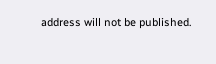address will not be published.